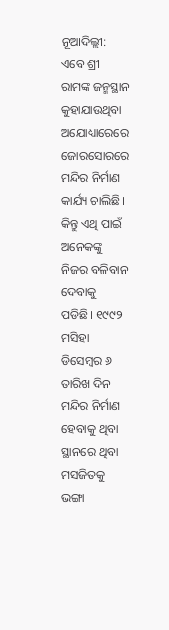ନୂଆଦିଲ୍ଲୀ: ଏବେ ଶ୍ରୀ ରାମଙ୍କ ଜନ୍ମସ୍ଥାନ କୁହାଯାଉଥିବା ଅଯୋଧ୍ୟାରେରେ ଜୋରସୋରରେ ମନ୍ଦିର ନିର୍ମାଣ କାର୍ଯ୍ୟ ଚାଲିଛି। କିନ୍ତୁ ଏଥି ପାଇଁ ଅନେକଙ୍କୁ ନିଜର ବଳିବାନ ଦେବାକୁ ପଡିଛି। ୧୯୯୨ ମସିହା ଡିସେମ୍ବର ୬ ତାରିଖ ଦିନ ମନ୍ଦିର ନିର୍ମାଣ ହେବାକୁ ଥିବା ସ୍ଥାନରେ ଥିବା ମସଜିତକୁ ଭଙ୍ଗା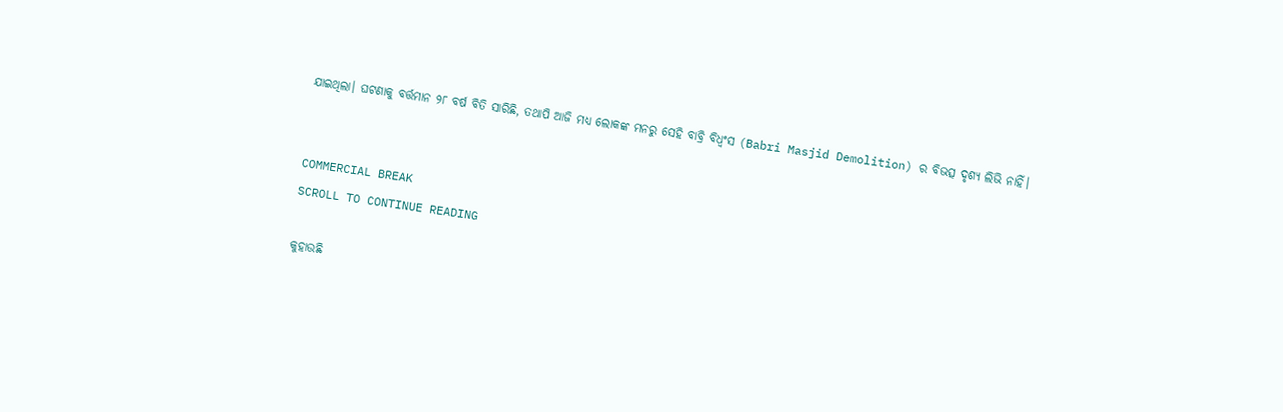ଯାଇଥିଲା। ଘଟଣାକୁ ବର୍ତ୍ତମାନ ୨୮ ବର୍ଷ ବିତି ସାରିଛି, ତଥାପି ଆଜି ମଧ୍ୟ ଲୋକଙ୍କ ମନରୁ ସେହି ବାବ୍ରି ବିଧ୍ୱଂସ (Babri Masjid Demolition) ର ବିଭତ୍ସ ଦୃଶ୍ୟ ଲିଭି ନାହିଁ।


COMMERCIAL BREAK
SCROLL TO CONTINUE READING

କୁହାଉଛି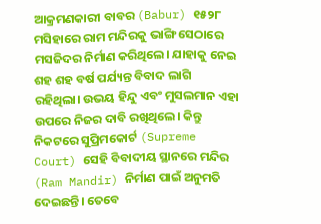ଆକ୍ରମଣକାରୀ ବାବର (Babur) ୧୫୨୮ ମସିହାରେ ରାମ ମନ୍ଦିରକୁ ଭାଙ୍ଗି ସେଠାରେ ମସଜିଦର ନିର୍ମାଣ କରିଥିଲେ। ଯାହାକୁ ନେଇ ଶହ ଶହ ବର୍ଷ ପର୍ଯ୍ୟନ୍ତ ବିବାଦ ଲାଗି ରହିଥିଲା। ଉଭୟ ହିନ୍ଦୁ ଏବଂ ମୁସଲମାନ ଏହା ଉପରେ ନିଜର ଦାବି ରଖିଥିଲେ। କିନ୍ତୁ ନିକଟରେ ସୁପ୍ରିମକୋର୍ଟ (Supreme Court) ସେହି ବିବାଦୀୟ ସ୍ଥାନରେ ମନ୍ଦିର (Ram Mandir) ନିର୍ମାଣ ପାଇଁ ଅନୁମତି ଦେଇଛନ୍ତି। ତେବେ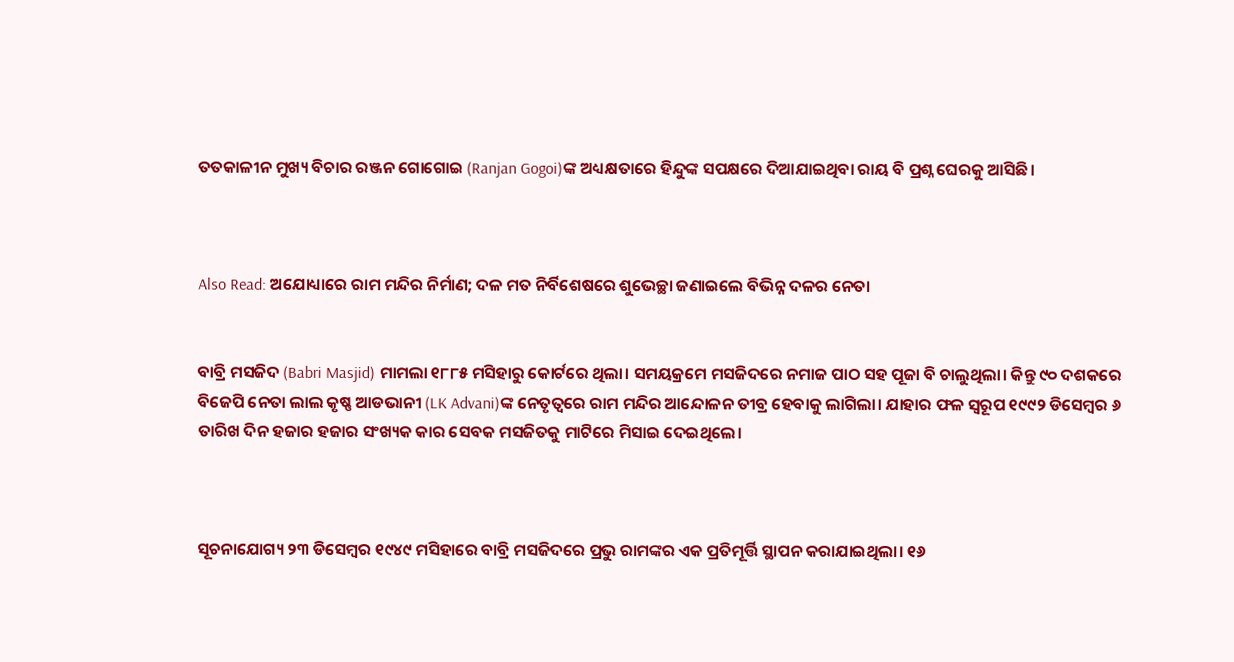ତତକାଳୀନ ମୁଖ୍ୟ ବିଚାର ରଞ୍ଜନ ଗୋଗୋଇ (Ranjan Gogoi)ଙ୍କ ଅଧ୍ୟକ୍ଷତାରେ ହିନ୍ଦୁଙ୍କ ସପକ୍ଷରେ ଦିଆଯାଇଥିବା ରାୟ ବି ପ୍ରଶ୍ନ ଘେରକୁ ଆସିଛି।



Also Read: ଅଯୋଧ୍ୟାରେ ରାମ ମନ୍ଦିର ନିର୍ମାଣ; ଦଳ ମତ ନିର୍ବିଶେଷରେ ଶୁଭେଚ୍ଛା ଜଣାଇଲେ ବିଭିନ୍ନ ଦଳର ନେତା


ବାବ୍ରି ମସଜିଦ (Babri Masjid) ମାମଲା ୧୮୮୫ ମସିହାରୁ କୋର୍ଟରେ ଥିଲା। ସମୟକ୍ରମେ ମସଜିଦରେ ନମାଜ ପାଠ ସହ ପୂଜା ବି ଚାଲୁଥିଲା। କିନ୍ତୁ ୯୦ ଦଶକରେ ବିଜେପି ନେତା ଲାଲ କୃଷ୍ଣ ଆଡଭାନୀ (LK Advani)ଙ୍କ ନେତୃତ୍ୱରେ ରାମ ମନ୍ଦିର ଆନ୍ଦୋଳନ ତୀବ୍ର ହେବାକୁ ଲାଗିଲା। ଯାହାର ଫଳ ସ୍ୱରୂପ ୧୯୯୨ ଡିସେମ୍ବର ୬ ତାରିଖ ଦିନ ହଜାର ହଜାର ସଂଖ୍ୟକ କାର ସେବକ ମସଜିତକୁ ମାଟିରେ ମିସାଇ ଦେଇଥିଲେ।



ସୂଚନାଯୋଗ୍ୟ ୨୩ ଡିସେମ୍ବର ୧୯୪୯ ମସିହାରେ ବାବ୍ରି ମସଜିଦରେ ପ୍ରଭୁ ରାମଙ୍କର ଏକ ପ୍ରତିମୂର୍ତ୍ତି ସ୍ଥାପନ କରାଯାଇଥିଲା। ୧୬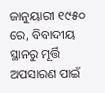ଜାନୁୟାରୀ ୧୯୫୦ ରେ, ବିବାଦୀୟ ସ୍ଥାନରୁ ମୂର୍ତ୍ତି ଅପସାରଣ ପାଇଁ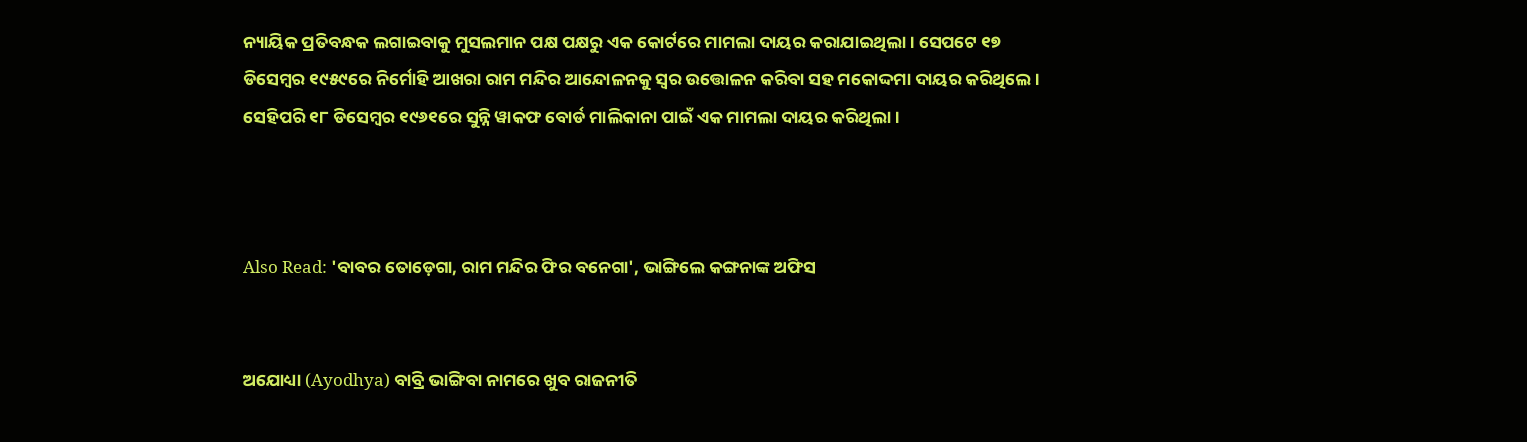ନ୍ୟାୟିକ ପ୍ରତିବନ୍ଧକ ଲଗାଇବାକୁ ମୁସଲମାନ ପକ୍ଷ ପକ୍ଷରୁ ଏକ କୋର୍ଟରେ ମାମଲା ଦାୟର କରାଯାଇଥିଲା। ସେପଟେ ୧୭ ଡିସେମ୍ବର ୧୯୫୯ରେ ନିର୍ମୋହି ଆଖରା ରାମ ମନ୍ଦିର ଆନ୍ଦୋଳନକୁ ସ୍ୱର ଉତ୍ତୋଳନ କରିବା ସହ ମକୋଦ୍ଦମା ଦାୟର କରିଥିଲେ। ସେହିପରି ୧୮ ଡିସେମ୍ବର ୧୯୬୧ରେ ସୁନ୍ନି ୱାକଫ ବୋର୍ଡ ମାଲିକାନା ପାଇଁ ଏକ ମାମଲା ଦାୟର କରିଥିଲା।



Also Read: 'ବାବର ତୋଡ଼େଗା, ରାମ ମନ୍ଦିର ଫିର ବନେଗା', ଭାଙ୍ଗିଲେ କଙ୍ଗନାଙ୍କ ଅଫିସ


ଅଯୋଧ୍ୟା (Ayodhya) ବାବ୍ରି ଭାଙ୍ଗିବା ନାମରେ ଖୁବ ରାଜନୀତି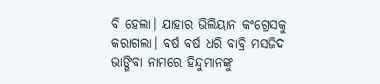ବି ହେଲା। ଯାହାର ଭିଲିୟାନ କଂଗ୍ରେସକୁ କରାଗଲା। ବର୍ଷ ବର୍ଷ ଧରି ବାବ୍ରି ମସଜିଦ ଭାଙ୍ଗିବା ନାମରେ ହିନ୍ଦୁମାନଙ୍କୁ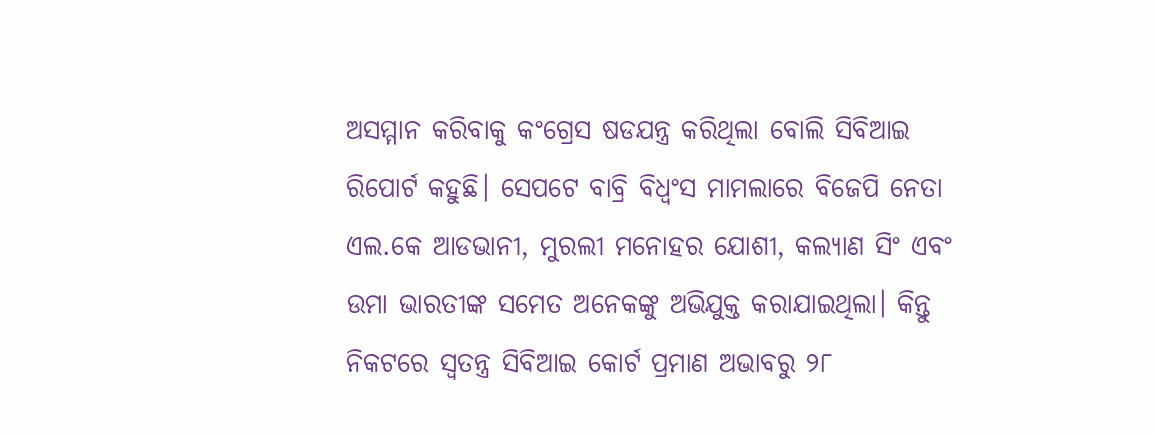ଅସମ୍ମାନ କରିବାକୁ କଂଗ୍ରେସ ଷଡଯନ୍ତ୍ର କରିଥିଲା ବୋଲି ସିବିଆଇ ରିପୋର୍ଟ କହୁଛି। ସେପଟେ ବାବ୍ରି ବିଧ୍ୱଂସ ମାମଲାରେ ବିଜେପି ନେତା ଏଲ.କେ ଆଡଭାନୀ, ମୁରଲୀ ମନୋହର ଯୋଶୀ, କଲ୍ୟାଣ ସିଂ ଏବଂ ଉମା ଭାରତୀଙ୍କ ସମେତ ଅନେକଙ୍କୁ ଅଭିଯୁକ୍ତ କରାଯାଇଥିଲା। କିନ୍ତୁ ନିକଟରେ ସ୍ୱତନ୍ତ୍ର ସିବିଆଇ କୋର୍ଟ ପ୍ରମାଣ ଅଭାବରୁ ୨୮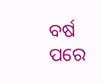ବର୍ଷ ପରେ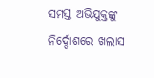ସମସ୍ତ ଅଭିଯୁକ୍ତଙ୍କୁ ନିର୍ଦ୍ଦୋଶରେ ଖଲାସ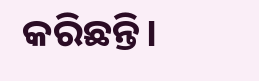କରିଛନ୍ତି।